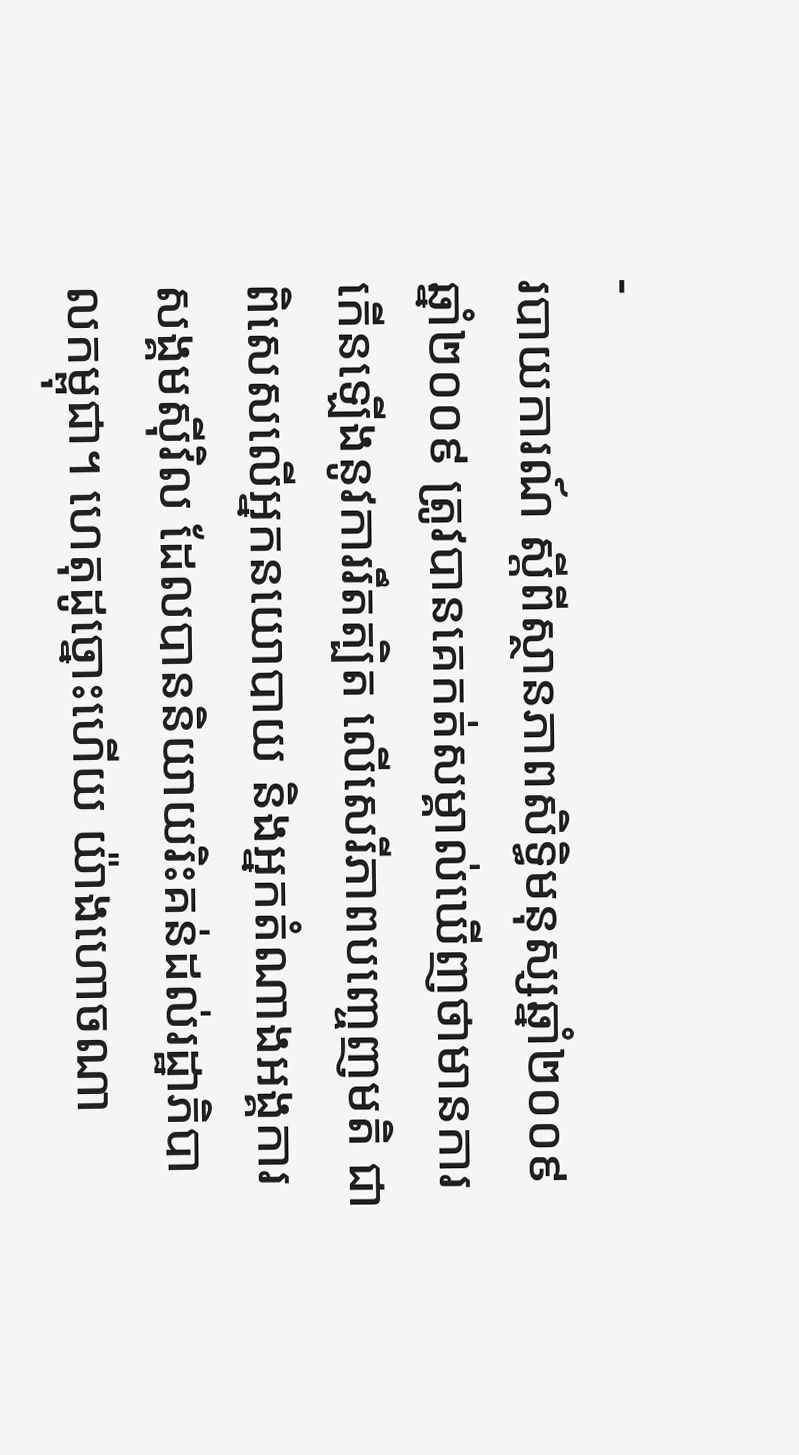-
របាយការណ៍ ស្តីពីស្ថានភាពសិទ្ធិមនុស្សឆ្នាំ២០០៩
ឆ្នាំ២០០៩ ត្រូវបានគេកត់សម្គាល់ឃើញថាមានការកើនឡើងនូវការរឹតត្បិត លើសេរីភាពបញ្ចេញមតិ ជាពិសេសលើអ្នកនយោបាយ និងអ្នកតំណាងអង្គការសង្គមស៊ីវិល ដែលបាននិយាយរិះគន់ដល់រដ្ឋាភិបាលកម្ពុជា។ ហេតុដូច្នោះហើយ យ៉ាងហោចណា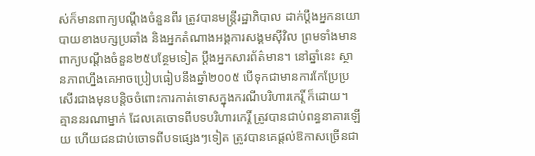ស់ក៏មានពាក្យបណ្តឹងចំនួនពីរ ត្រូវបានមន្ត្រីរដ្ឋាភិបាល ដាក់ប្តឹងអ្នកនយោបាយខាងបក្សប្រឆាំង និងអ្នកតំណាងអង្គការសង្គមស៊ីវិល ព្រមទាំងមានពាក្យបណ្តឹងចំនួន២៥បន្ថែមទៀត ប្តឹងអ្នកសារព័ត៌មាន។ នៅឆ្នាំនេះ ស្ថានភាពហ្នឹងគេអាចប្រៀបធៀបនឹងឆ្នាំ២០០៥ បើទុកជាមានការកែប្រែប្រសើរជាងមុនបន្តិចចំពោះការកាត់ទោសក្នុងករណីបរិហារកេរ្តិ៍ ក៏ដោយ។ គ្មាននរណាម្នាក់ ដែលគេចោទពីបទបរិហារកេរ្តិ៍ ត្រូវបានជាប់ពន្ធនាគារឡើយ ហើយជនជាប់ចោទពីបទផ្សេងៗទៀត ត្រូវបានគេផ្តល់ឱកាសច្រើនជា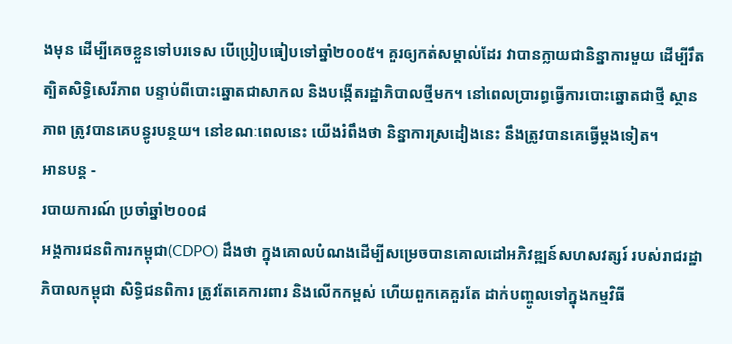ងមុន ដើម្បីគេចខ្លួនទៅបរទេស បើប្រៀបធៀបទៅឆ្នាំ២០០៥។ គួរឲ្យកត់សម្គាល់ដែរ វាបានក្លាយជានិន្នាការមួយ ដើម្បីរឹតត្បិតសិទ្ធិសេរីភាព បន្ទាប់ពីបោះឆ្នោតជាសាកល និងបង្កើតរដ្ឋាភិបាលថ្មីមក។ នៅពេលប្រារព្ធធ្វើការបោះឆ្នោតជាថ្មី ស្ថានភាព ត្រូវបានគេបន្ធូរបន្ថយ។ នៅខណៈពេលនេះ យើងរំពឹងថា និន្នាការស្រដៀងនេះ នឹងត្រូវបានគេធ្វើម្តងទៀត។
អានបន្ត -
របាយការណ៍ ប្រចាំឆ្នាំ២០០៨
អង្គការជនពិការកម្ពុជា(CDPO) ដឹងថា ក្នុងគោលបំណងដើម្បីសម្រេចបានគោលដៅអភិវឌ្ឍន៍សហសវត្សរ៍ របស់រាជរដ្ឋាភិបាលកម្ពុជា សិទ្ធិជនពិការ ត្រូវតែគេការពារ និងលើកកម្ពស់ ហើយពួកគេគួរតែ ដាក់បញ្ចូលទៅក្នុងកម្មវិធី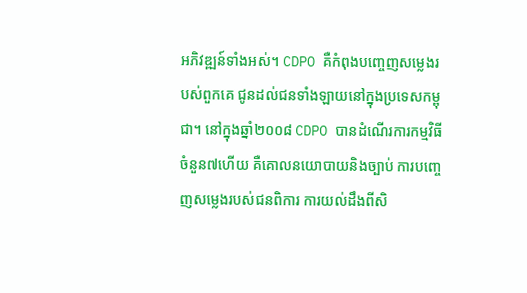អភិវឌ្ឍន៍ទាំងអស់។ CDPO គឺកំពុងបញ្ចេញសម្លេងរបស់ពួកគេ ជូនដល់ជនទាំងឡាយនៅក្នុងប្រទេសកម្ពុជា។ នៅក្នុងឆ្នាំ២០០៨ CDPO បានដំណើរការកម្មវិធីចំនួន៧ហើយ គឺគោលនយោបាយនិងច្បាប់ ការបញ្ចេញសម្លេងរបស់ជនពិការ ការយល់ដឹងពីសិ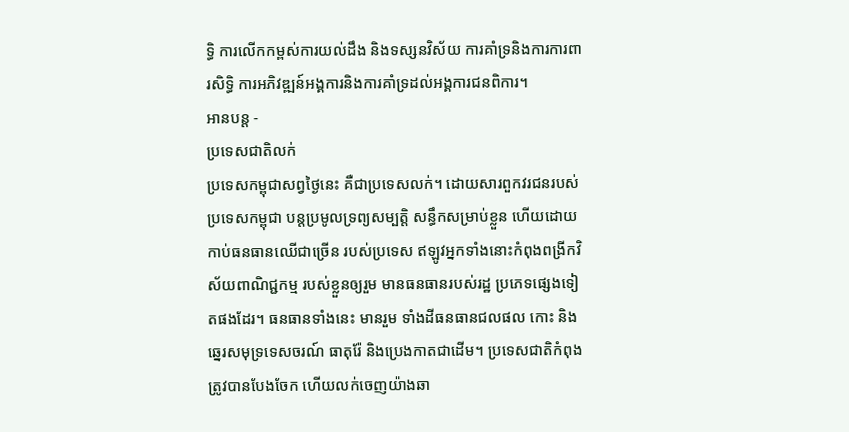ទ្ធិ ការលើកកម្ពស់ការយល់ដឹង និងទស្សនវិស័យ ការគាំទ្រនិងការការពារសិទ្ធិ ការអភិវឌ្ឍន៍អង្គការនិងការគាំទ្រដល់អង្គការជនពិការ។
អានបន្ត -
ប្រទេសជាតិលក់
ប្រទេសកម្ពុជាសព្វថ្ងៃនេះ គឺជាប្រទេសលក់។ ដោយសារពួកវរជនរបស់ ប្រទេសកម្ពុជា បន្តប្រមូលទ្រព្យសម្បត្តិ សន្ធឹកសម្រាប់ខ្លួន ហើយដោយកាប់ធនធានឈើជាច្រើន របស់ប្រទេស ឥឡូវអ្នកទាំងនោះកំពុងពង្រីកវិស័យពាណិជ្ជកម្ម របស់ខ្លួនឲ្យរួម មានធនធានរបស់រដ្ឋ ប្រភេទផ្សេងទៀតផងដែរ។ ធនធានទាំងនេះ មានរួម ទាំងដីធនធានជលផល កោះ និង ឆ្នេរសមុទ្រទេសចរណ៍ ធាតុរ៉ែ និងប្រេងកាតជាដើម។ ប្រទេសជាតិកំពុងត្រូវបានបែងចែក ហើយលក់ចេញយ៉ាងឆា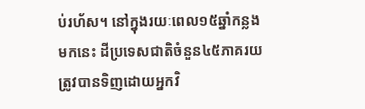ប់រហ័ស។ នៅក្នុងរយៈពេល១៥ឆ្នាំកន្លងមកនេះ ដីប្រទេសជាតិចំនួន៤៥ភាគរយ ត្រូវបានទិញដោយអ្នកវិ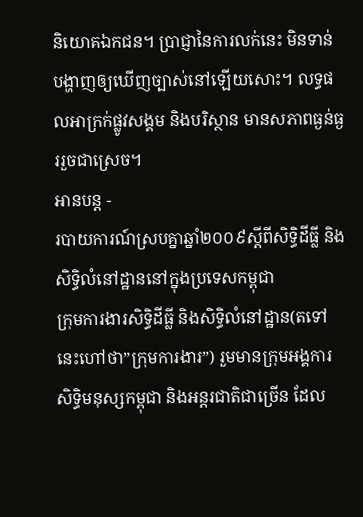និយោគឯកជន។ ប្រាជ្ញានៃការលក់នេះ មិនទាន់បង្ហាញឲ្យឃើញច្បាស់នៅឡើយសោះ។ លទ្ធផលអាក្រក់ផ្លូវសង្គម និងបរិស្ថាន មានសភាពធ្ងន់ធ្ងររួចជាស្រេច។
អានបន្ត -
របាយការណ៍ស្របគ្នាឆ្នាំ២០០៩ស្តីពីសិទ្ធិដីធ្លី និងសិទ្ធិលំនៅដ្ឋាននៅក្នុងប្រទេសកម្ពុជា
ក្រុមការងារសិទ្ធិដីធ្លី និងសិទ្ធិលំនៅដ្ឋាន(តទៅនេះហៅថា”ក្រុមការងារ”) រួមមានក្រុមអង្គការសិទ្ធិមនុស្សកម្ពុជា និងអន្តរជាតិជាច្រើន ដែល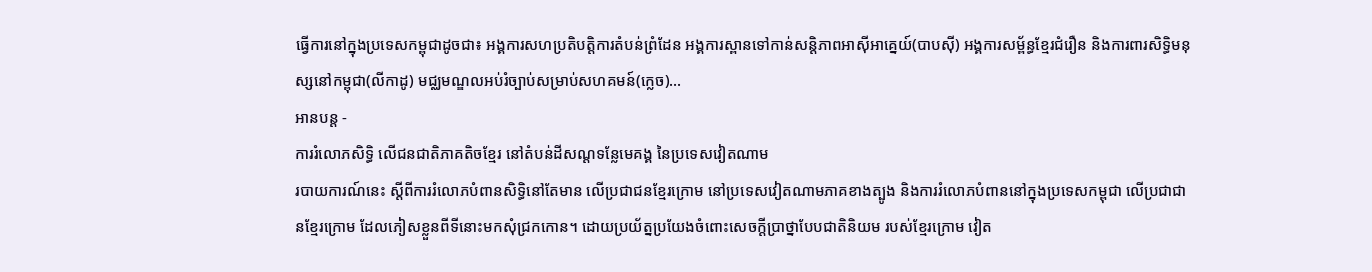ធ្វើការនៅក្នុងប្រទេសកម្ពុជាដូចជា៖ អង្គការសហប្រតិបត្តិការតំបន់ព្រំដែន អង្គការស្ពានទៅកាន់សន្តិភាពអាស៊ីអាគ្នេយ៍(បាបស៊ី) អង្គការសម្ព័ន្ធខ្មែរជំរឿន និងការពារសិទ្ធិមនុស្សនៅកម្ពុជា(លីកាដូ) មជ្ឈមណ្ឌលអប់រំច្បាប់សម្រាប់សហគមន៍(ក្លេច)...
អានបន្ត -
ការរំលោភសិទ្ធិ លើជនជាតិភាគតិចខ្មែរ នៅតំបន់ដីសណ្តទន្លែមេគង្គ នៃប្រទេសវៀតណាម
របាយការណ៍នេះ ស្តីពីការរំលោភបំពានសិទ្ធិនៅតែមាន លើប្រជាជនខ្មែរក្រោម នៅប្រទេសវៀតណាមភាគខាងត្បូង និងការរំលោភបំពាននៅក្នុងប្រទេសកម្ពុជា លើប្រជាជានខ្មែរក្រោម ដែលភៀសខ្លួនពីទីនោះមកសុំជ្រកកោន។ ដោយប្រយ័ត្នប្រយែងចំពោះសេចក្តីប្រាថ្នាបែបជាតិនិយម របស់ខ្មែរក្រោម វៀត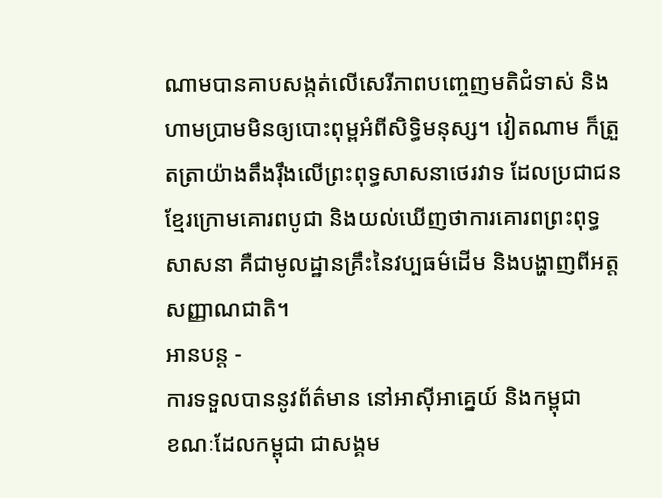ណាមបានគាបសង្កត់លើសេរីភាពបញ្ចេញមតិជំទាស់ និងហាមប្រាមមិនឲ្យបោះពុម្ពអំពីសិទ្ធិមនុស្ស។ វៀតណាម ក៏ត្រួតត្រាយ៉ាងតឹងរ៉ឹងលើព្រះពុទ្ធសាសនាថេរវាទ ដែលប្រជាជនខ្មែរក្រោមគោរពបូជា និងយល់ឃើញថាការគោរពព្រះពុទ្ធសាសនា គឺជាមូលដ្ឋានគ្រឹះនៃវប្បធម៌ដើម និងបង្ហាញពីអត្តសញ្ញាណជាតិ។
អានបន្ត -
ការទទួលបាននូវព័ត៌មាន នៅអាស៊ីអាគ្នេយ៍ និងកម្ពុជា
ខណៈដែលកម្ពុជា ជាសង្គម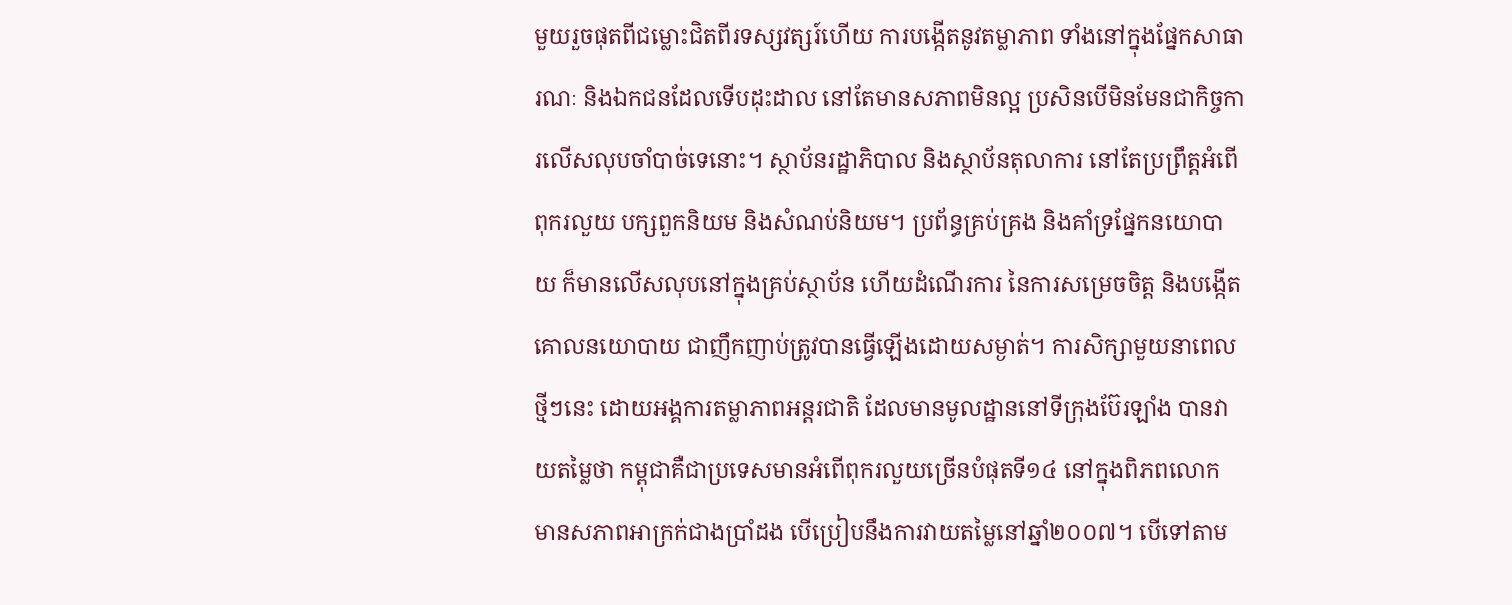មួយរួចផុតពីជម្លោះជិតពីរទស្សវត្សរ៍ហើយ ការបង្កើតនូវតម្លាភាព ទាំងនៅក្នុងផ្នែកសាធារណៈ និងឯកជនដែលទើបដុះដាល នៅតែមានសភាពមិនល្អ ប្រសិនបើមិនមែនជាកិច្ចការលើសលុបចាំបាច់ទេនោះ។ ស្ថាប័នរដ្ឋាភិបាល និងស្ថាប័នតុលាការ នៅតែប្រព្រឹត្តអំពើពុករលួយ បក្សពួកនិយម និងសំណប់និយម។ ប្រព័ន្ធគ្រប់គ្រង និងគាំទ្រផ្នែកនយោបាយ ក៏មានលើសលុបនៅក្នុងគ្រប់ស្ថាប័ន ហើយដំណើរការ នៃការសម្រេចចិត្ត និងបង្កើតគោលនយោបាយ ជាញឹកញាប់ត្រូវបានធ្វើឡើងដោយសម្ងាត់។ ការសិក្សាមួយនាពេលថ្មីៗនេះ ដោយអង្គការតម្លាភាពអន្តរជាតិ ដែលមានមូលដ្ឋាននៅទីក្រុងប៊ែរឡាំង បានវាយតម្លៃថា កម្ពុជាគឺជាប្រទេសមានអំពើពុករលួយច្រើនបំផុតទី១៤ នៅក្នុងពិភពលោក មានសភាពអាក្រក់ជាងប្រាំដង បើប្រៀបនឹងការវាយតម្លៃនៅឆ្នាំ២០០៧។ បើទៅតាម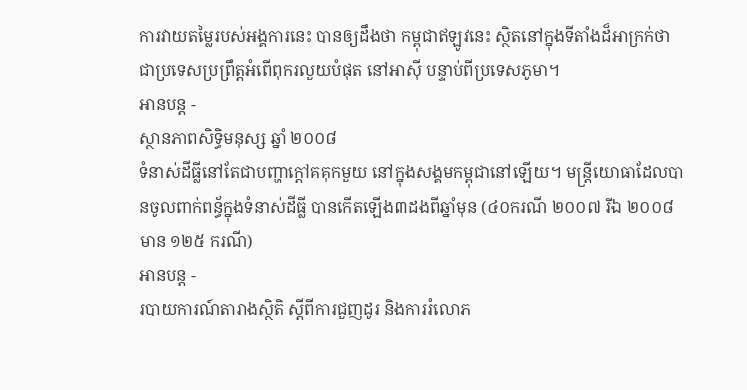ការវាយតម្លៃរបស់អង្គការនេះ បានឲ្យដឹងថា កម្ពុជាឥឡូវនេះ ស្ថិតនៅក្នុងទីតាំងដ៏អាក្រក់ថាជាប្រទេសប្រព្រឹត្តអំពើពុករលួយបំផុត នៅអាស៊ី បន្ទាប់ពីប្រទេសភូមា។
អានបន្ត -
ស្ថានភាពសិទ្ធិមនុស្ស ឆ្នាំ ២០០៨
ទំនាស់ដីធ្លីនៅតែជាបញ្ហាក្តៅគគុកមួយ នៅក្នុងសង្គមកម្ពុជានៅឡើយ។ មន្ត្រីយោធាដែលបានចូលពាក់ពន្ធ័ក្នុងទំនាស់ដីធ្លី បានកើតឡើង៣ដងពីឆ្នាំមុន (៤០ករណី ២០០៧ រីឯ ២០០៨ មាន ១២៥ ករណី)
អានបន្ត -
របាយការណ៍តារាងស្ថិតិ ស្តីពីការជួញដូរ និងការរំលោភ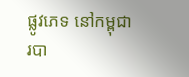ផ្លូវភេទ នៅកម្ពុជា
របា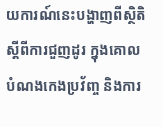យការណ៍នេះបង្ហាញពីស្ថិតិ ស្តីពីការជួញដូរ ក្នុងគោលបំណងកេងប្រវ័ញ្ច និងការ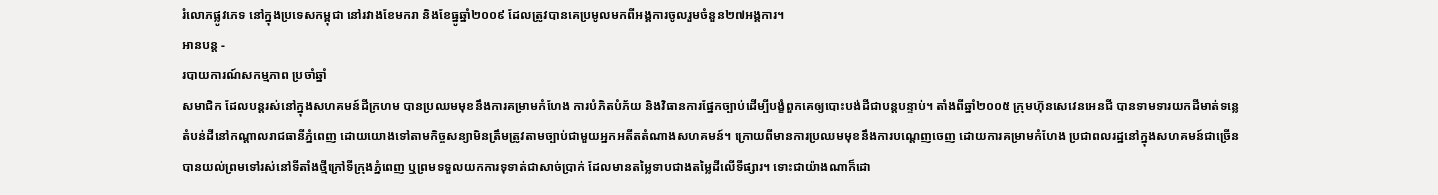រំលោភផ្លូវភេទ នៅក្នុងប្រទេសកម្ពុជា នៅរវាងខែមករា និងខែធ្នូឆ្នាំ២០០៩ ដែលត្រូវបានគេប្រមូលមកពីអង្គការចូលរួមចំនួន២៧អង្គការ។
អានបន្ត -
របាយការណ៍សកម្មភាព ប្រចាំឆ្នាំ
សមាជិក ដែលបន្តរស់នៅក្នុងសហគមន៍ដីក្រហម បានប្រឈមមុខនឹងការគម្រាមកំហែង ការបំភិតបំភ័យ និងវិធានការផ្នែកច្បាប់ដើម្បីបង្ខំពួកគេឲ្យបោះបង់ដីជាបន្តបន្ទាប់។ តាំងពីឆ្នាំ២០០៥ ក្រុមហ៊ុនសេវេនអេនជី បានទាមទារយកដីមាត់ទន្លេ តំបន់ដីនៅកណ្តាលរាជធានីភ្នំពេញ ដោយយោងទៅតាមកិច្ចសន្យាមិនត្រឹមត្រូវតាមច្បាប់ជាមួយអ្នកអតីតតំណាងសហគមន៍។ ក្រោយពីមានការប្រឈមមុខនឹងការបណ្តេញចេញ ដោយការគម្រាមកំហែង ប្រជាពលរដ្ឋនៅក្នុងសហគមន៍ជាច្រើនបានយល់ព្រមទៅរស់នៅទីតាំងថ្មីក្រៅទីក្រុងភ្នំពេញ ឬព្រមទទួលយកការទុទាត់ជាសាច់ប្រាក់ ដែលមានតម្លៃទាបជាងតម្លៃដីលើទីផ្សារ។ ទោះជាយ៉ាងណាក៏ដោ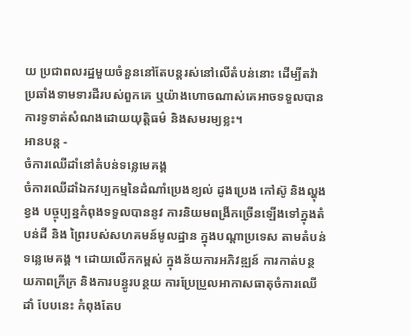យ ប្រជាពលរដ្ឋមួយចំនួននៅតែបន្តរស់នៅលើតំបន់នោះ ដើម្បីតវ៉ាប្រឆាំងទាមទារដីរបស់ពួកគេ ឬយ៉ាងហោចណាស់គេអាចទទួលបានការទូទាត់សំណងដោយយុត្តិធម៌ និងសមរម្យខ្លះ។
អានបន្ត -
ចំការឈើដាំនៅតំបន់ទន្លេមេគង្គ
ចំការឈើដាំឯកវប្បកម្មនៃដំណាំប្រេងខ្យល់ ដូងប្រេង កៅស៊ូ និងល្ហុងខ្វង បច្ចុប្បន្នកំពុងទទួលបាននូវ ការនិយមពង្រីកច្រើនឡើងទៅក្នុងតំបន់ដី និង ព្រៃរបស់សហគមន៍មូលដ្ឋាន ក្នុងបណ្តាប្រទេស តាមតំបន់ទន្លេមេគង្គ ។ ដោយលើកកម្ពស់ ក្នុងន័យការអភិវឌ្ឍន៍ ការកាត់បន្ថយភាពក្រីក្រ និងការបន្ធូរបន្ថយ ការប្រែប្រួលអាកាសធាតុចំការឈើដាំ បែបនេះ កំពុងតែប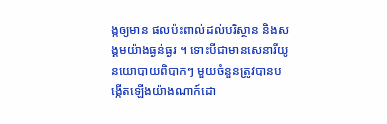ង្កឲ្យមាន ផលប៉ះពាល់ដល់បរិស្ថាន និងសង្គមយ៉ាងធ្ងន់ធ្ងរ ។ ទោះបីជាមានសេនារីយូនយោបាយពិបាកៗ មួយចំនួនត្រូវបានបង្កើតឡើងយ៉ាងណាក៍ដោ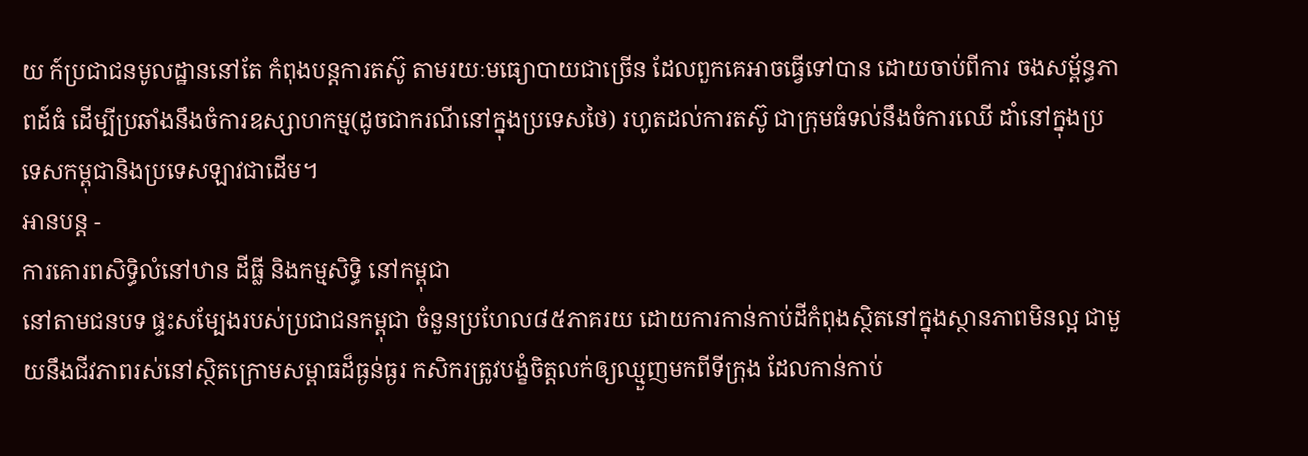យ ក៍ប្រជាជនមូលដ្ឋាននៅតែ កំពុងបន្តការតស៊ូ តាមរយៈមធ្យោបាយជាច្រើន ដែលពួកគេអាចធ្វើទៅបាន ដោយចាប់ពីការ ចងសម្ព័ន្ធភាពដ៍ធំ ដើម្បីប្រឆាំងនឹងចំការឧស្សាហកម្ម(ដូចជាករណីនៅក្នុងប្រទេសថៃ) រហូតដល់ការតស៊ូ ជាក្រុមធំទល់នឹងចំការឈើ ដាំនៅក្នុងប្រទេសកម្ពុជានិងប្រទេសឡាវជាដើម។
អានបន្ត -
ការគោរពសិទ្ធិលំនៅឋាន ដីធ្លី និងកម្មសិទ្ធិ នៅកម្ពុជា
នៅតាមជនបទ ផ្ទះសម្បែងរបស់ប្រជាជនកម្ពុជា ចំនួនប្រហែល៨៥ភាគរយ ដោយការកាន់កាប់ដីកំពុងស្ថិតនៅក្នុងស្ថានភាពមិនល្អ ជាមួយនឹងជីវភាពរស់នៅស្ថិតក្រោមសម្ពាធដ៏ធ្ងន់ធ្ងរ កសិករត្រូវបង្ខំចិត្តលក់ឲ្យឈ្មួញមកពីទីក្រុង ដែលកាន់កាប់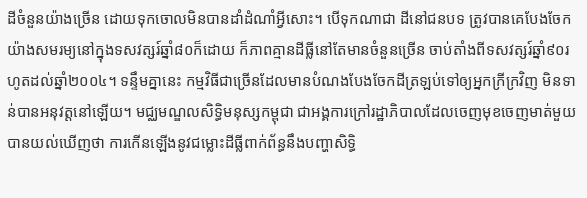ដីចំនួនយ៉ាងច្រើន ដោយទុកចោលមិនបានដាំដំណាំអ្វីសោះ។ បើទុកណាជា ដីនៅជនបទ ត្រូវបានគេបែងចែកយ៉ាងសមរម្យនៅក្នុងទសវត្សរ៍ឆ្នាំ៨០ក៏ដោយ ក៏ភាពគ្មានដីធ្លីនៅតែមានចំនួនច្រើន ចាប់តាំងពីទសវត្សរ៍ឆ្នាំ៩០រហូតដល់ឆ្នាំ២០០៤។ ទន្ទឹមគ្នានេះ កម្មវិធីជាច្រើនដែលមានបំណងបែងចែកដីត្រឡប់ទៅឲ្យអ្នកក្រីក្រវិញ មិនទាន់បានអនុវត្តនៅឡើយ។ មជ្ឈមណ្ឌលសិទ្ធិមនុស្សកម្ពុជា ជាអង្គការក្រៅរដ្ឋាភិបាលដែលចេញមុខចេញមាត់មួយ បានយល់ឃើញថា ការកើនឡើងនូវជម្លោះដីធ្លីពាក់ព័ន្ធនឹងបញ្ហាសិទ្ធិ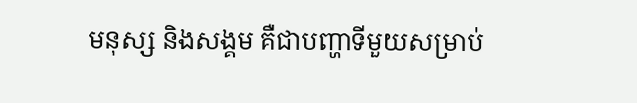មនុស្ស និងសង្គម គឺជាបញ្ហាទីមួយសម្រាប់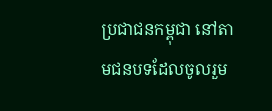ប្រជាជនកម្ពុជា នៅតាមជនបទដែលចូលរួម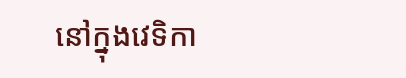នៅក្នុងវេទិកា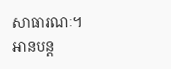សាធារណៈ។
អានបន្ត